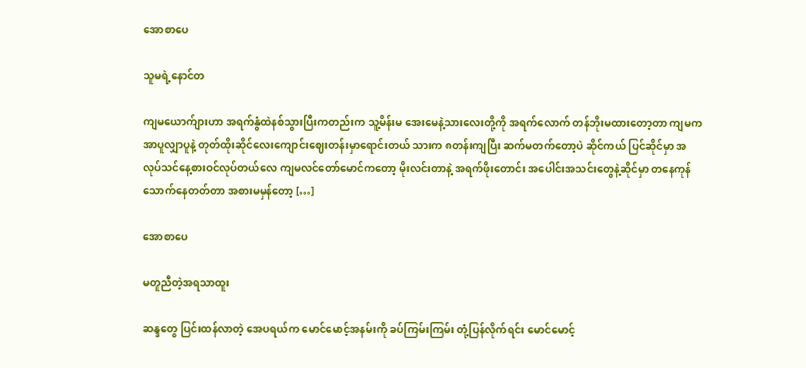အောစာပေ

သူမရဲ့နောင်တ

ကျမယောက်ျားဟာ အရက်နွံထဲနစ်သွားပြီးကတည်းက သူ့မိန်းမ အေးမေနဲ့သားလေးတို့ကို အရက်လောက် တန်ဘိုးမထားတော့တာ ကျမကအာပူလျှာပူနဲ့ တုတ်ထိုးဆိုင်လေးကျောင်းဈေးတန်းမှာရောင်းတယ် သားက ၈တန်းကျပြီး ဆက်မတက်တော့ပဲ ဆိုင်ကယ် ပြင်ဆိုင်မှာ အလုပ်သင်နေ့စားဝင်လုပ်တယ်လေ ကျမလင်တော်မောင်ကတော့ မိုးလင်းတာနဲ့ အရက်ဖိုးတောင်း အပေါင်းအသင်းတွေနဲ့ဆိုင်မှာ တနေကုန်သောက်နေတတ်တာ အစားမမှန်တော့ […]

အောစာပေ

မတူညီတဲ့အရသာထူး

ဆန္ဒတွေ ပြင်းထန်လာတဲ့ အေပရယ်က မောင်မောင့်အနမ်းကို ခပ်ကြမ်းကြမ်း တုံ့ပြန်လိုက်ရင်း မောင်မောင့်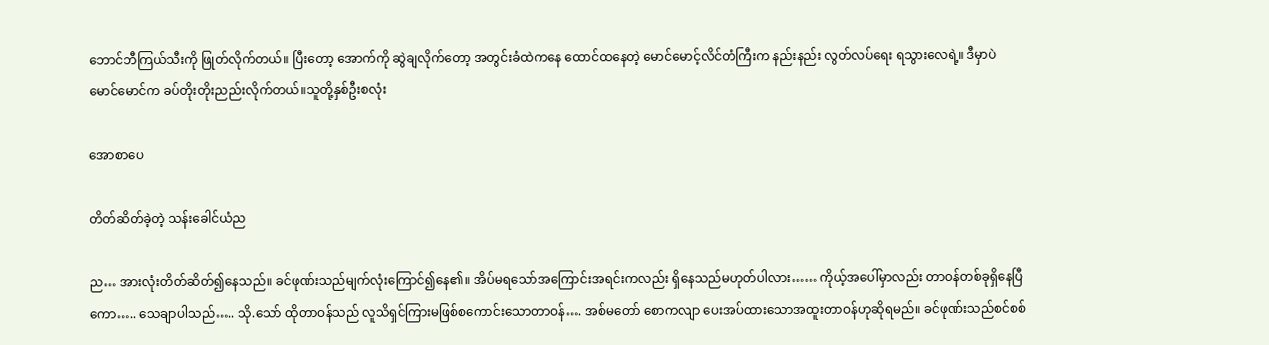ဘောင်ဘီကြယ်သီးကို ဖြုတ်လိုက်တယ်။ ပြီးတော့ အောက်ကို ဆွဲချလိုက်တော့ အတွင်းခံထဲကနေ ထောင်ထနေတဲ့ မောင်မောင့်လိင်တံကြီးက နည်းနည်း လွတ်လပ်ရေး ရသွားလေရဲ့။ ဒီမှာပဲ မောင်မောင်က ခပ်တိုးတိုးညည်းလိုက်တယ်။သူတို့နှစ်ဦးစလုံး

အောစာပေ

တိတ်ဆိတ်ခဲ့တဲ့ သန်းခေါင်ယံည

ည… အားလုံးတိတ်ဆိတ်၍နေသည်။ ခင်ဖုဏ်းသည်မျက်လုံးကြောင်၍နေ၏။ အိပ်မရသော်အကြောင်းအရင်းကလည်း ရှိနေသည်မဟုတ်ပါလား…… ကိုယ့်အပေါ်မှာလည်း တာဝန်တစ်ခုရှိနေပြီကော….. သေချာပါသည်….. သို.သော် ထိုတာဝန်သည် လူသိရှင်ကြားမဖြစ်စကောင်းသောတာဝန်…. အစ်မတော် စောကလျာ ပေးအပ်ထားသောအထူးတာဝန်ဟုဆိုရမည်။ ခင်ဖုဏ်းသည်စင်စစ်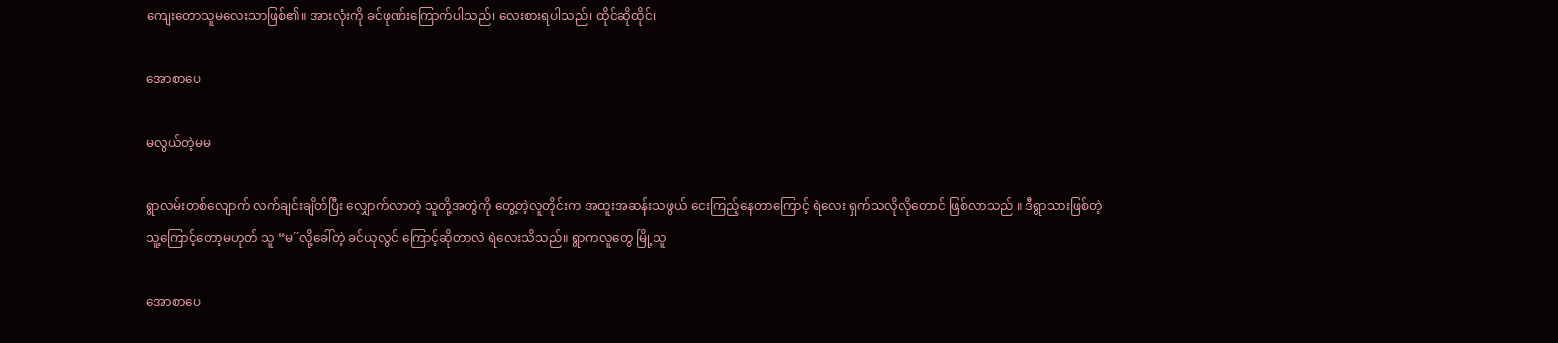ကျေးတောသူမလေးသာဖြစ်၏။ အားလုံးကို ခင်ဖုဏ်းကြောက်ပါသည်၊ လေးစားရပါသည်၊ ထိုင်ဆိုထိုင်၊

အောစာပေ

မလွယ်တဲ့မမ

ရွာလမ်းတစ်လျောက် လက်ချင်းချိတ်ပြီး လျှောက်လာတဲ့ သူတို့အတွဲကို တွေ့တဲ့လူတိုင်းက အထူးအဆန်းသဖွယ် ငေးကြည့်နေတာကြောင့် ရဲလေး ရှက်သလိုလိုတောင် ဖြစ်လာသည် ။ ဒီရွာသားဖြစ်တဲ့ သူ့ကြောင့်တော့မဟုတ် သူ “မ´´လို့ခေါ်တဲ့ ခင်ယုလွင် ကြောင့်ဆိုတာလဲ ရဲလေးသိသည်။ ရွာကလူတွေ မြို့သူ

အောစာပေ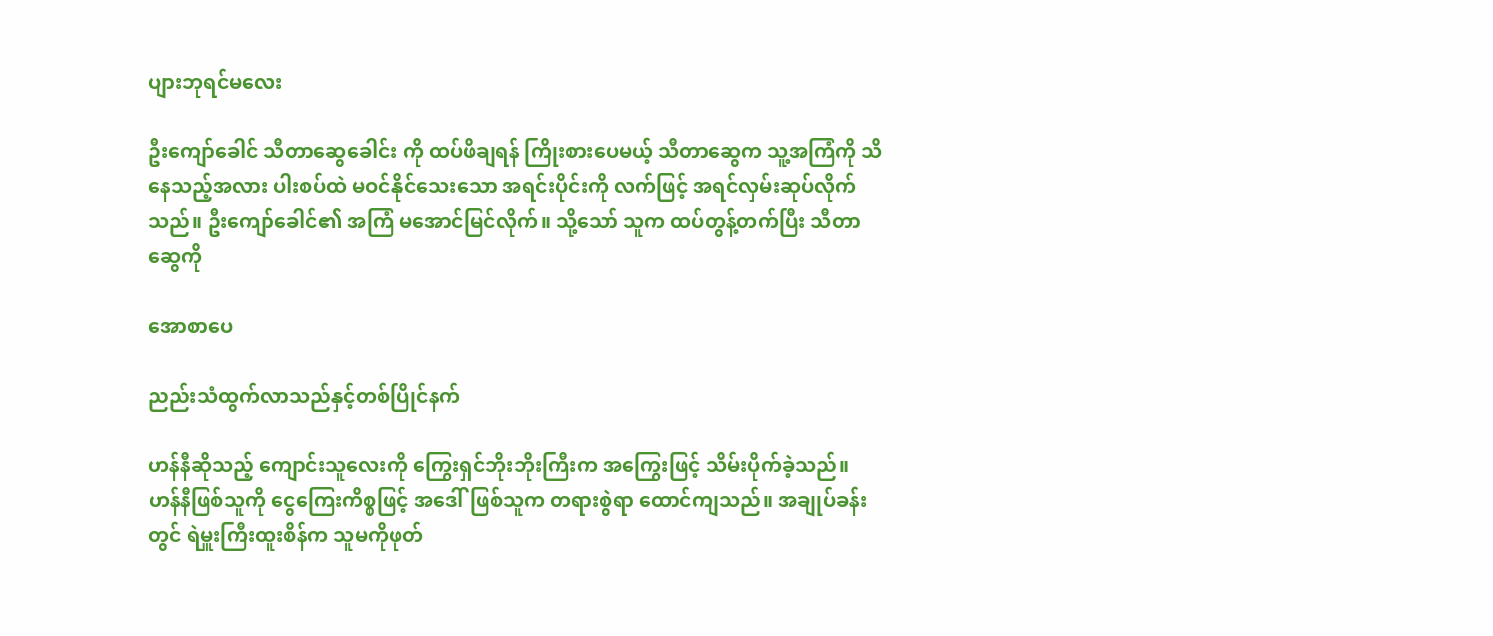ပျားဘုရင်မလေး

ဦးကျော်ခေါင် သီတာဆွေခေါင်း ကို ထပ်ဖိချရန် ကြိုးစားပေမယ့် သီတာဆွေက သူ့အကြံကို သိနေသည့်အလား ပါးစပ်ထဲ မဝင်နိုင်သေးသော အရင်းပိုင်းကို လက်ဖြင့် အရင်လှမ်းဆုပ်လိုက်သည်။ ဦးကျော်ခေါင်၏ အကြံ မအောင်မြင်လိုက်။ သို့သော် သူက ထပ်တွန့်တက်ပြီး သီတာဆွေကို

အောစာပေ

ညည်းသံထွက်လာသည်နှင့်တစ်ပြိုင်နက်

ဟန်နီဆိုသည့် ကျောင်းသူလေးကို ကြွေးရှင်ဘိုးဘိုးကြီးက အကြွေးဖြင့် သိမ်းပိုက်ခဲ့သည်။ ဟန်နီဖြစ်သူကို ငွေကြေးကိစ္စဖြင့် အဒေါ်ဖြစ်သူက တရားစွဲရာ ထောင်ကျသည်။ အချုပ်ခန်းတွင် ရဲမှူးကြီးထူးစိန်က သူမကိုဖုတ်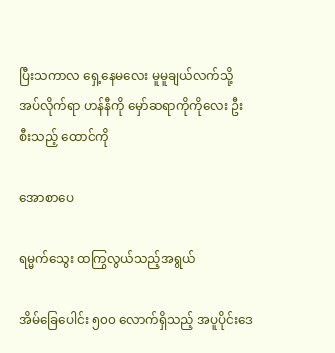ပြီးသကာလ ရှေ့နေမလေး မူမူချယ်လက်သို့ အပ်လိုက်ရာ ဟန်နီကို မှော်ဆရာကိုကိုလေး ဦးစီးသည့် ထောင်ကို

အောစာပေ

ရမ္မက်သွေး ထကြွလွယ်သည့်အရွယ်

အိမ်ခြေပေါင်း ၅၀၀ လောက်ရှိသည့် အပူပိုင်းဒေ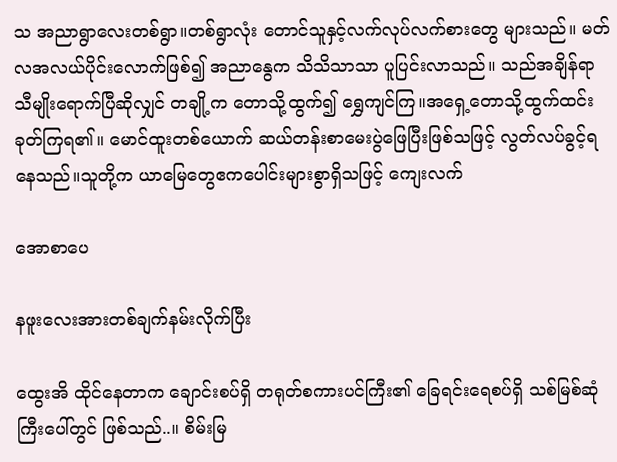သ အညာရွာလေးတစ်ရွာ။တစ်ရွာလုံး တောင်သူနှင့်လက်လုပ်လက်စားတွေ များသည်။ မတ်လအလယ်ပိုင်းလောက်ဖြစ်၍ အညာနွေက သိသိသာသာ ပူပြင်းလာသည်။ သည်အချိန်ရာသီမျိုးရောက်ပြီဆိုလျှင် တချို့က တောသို့ထွက်၍ ရွှေကျင်ကြ။အရှေ့တောသို့ထွက်ထင်းခုတ်ကြရ၏။ မောင်ထူးတစ်ယောက် ဆယ်တန်းစာမေးပွဲဖြေပြီးဖြစ်သဖြင့် လွတ်လပ်ခွင့်ရနေသည်။သူတို့က ယာမြေတွေဧကပေါင်းများစွာရှိသဖြင့် ကျေးလက်

အောစာပေ

နဖူးလေးအားတစ်ချက်နမ်းလိုက်ပြီး

ထွေးအိ ထိုင်နေတာက ချောင်းစပ်ရှိ တရုတ်စကားပင်ကြီး၏ ခြေရင်းရေစပ်ရှိ သစ်မြစ်ဆုံကြီးပေါ်တွင် ဖြစ်သည်..။ စိမ်းမြ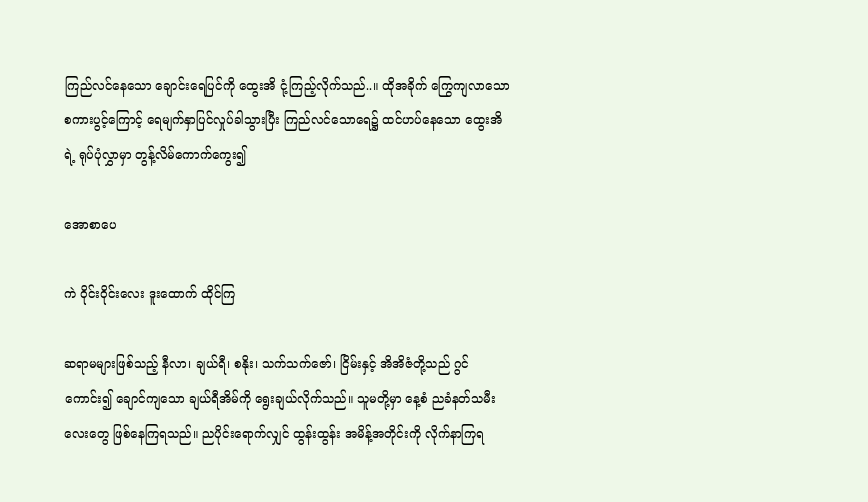ကြည်လင်နေသော ချောင်းရေပြင်ကို ထွေးအိ ငုံ့ကြည့်လိုက်သည်..။ ထိုအခိုက် ကြွေကျလာသော စကားပွင့်ကြောင့် ရေမျက်နှာပြင်လှုပ်ခါသွားပြီး ကြည်လင်သောရေ၌ ထင်ဟပ်နေသော ထွေးအိရဲ့ ရုပ်ပုံလွှာမှာ တွန့်လိမ်ကောက်ကွေး၍

အောစာပေ

ကဲ ဝိုင်းဝိုင်းလေး ဒူးထောက် ထိုင်ကြ

ဆရာမများဖြစ်သည့် နီလာ၊ ချယ်ရီ၊ စနိုး၊ သက်သက်ဇော်၊ ငြိမ်းနှင့် အိအိဇံတို့သည် ဂွင်ကောင်း၍ ချောင်ကျသော ချယ်ရီအိမ်ကို ရွေးချယ်လိုက်သည်။ သူမတို့မှာ နေ့စံ ညခံနတ်သမီးလေးတွေ ဖြစ်နေကြရသည်။ ညပိုင်းရောက်လျှင် ထွန်းထွန်း အမိန့်အတိုင်းကို လိုက်နာကြရ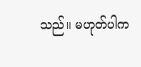သည်။ မဟုတ်ပါက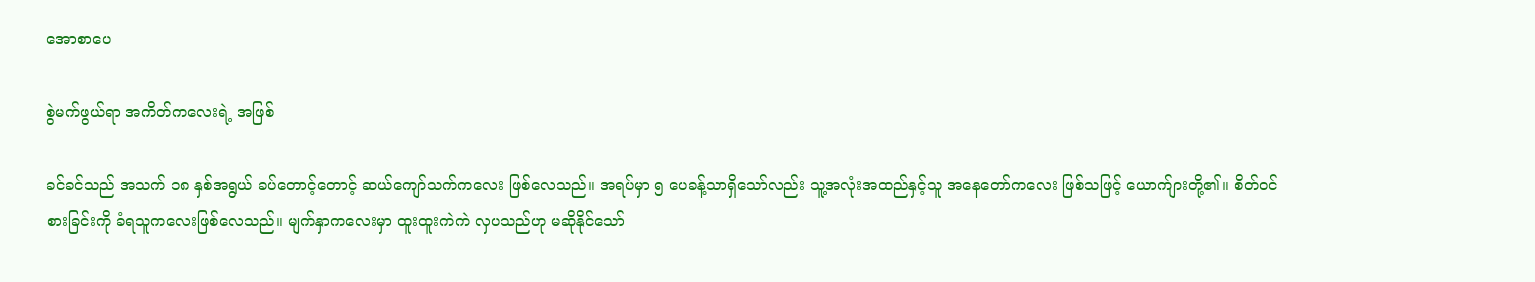အောစာပေ

စွဲမက်ဖွယ်ရာ အကိတ်ကလေးရဲ့ အဖြစ်

ခင်ခင်သည် အသက် ၁၈ နှစ်အရွယ် ခပ်တောင့်တောင့် ဆယ်ကျော်သက်ကလေး ဖြစ်လေသည်။ အရပ်မှာ ၅ ပေခန့်သာရှိသော်လည်း သူ့အလုံးအထည်နှင့်သူ အနေတော်ကလေး ဖြစ်သဖြင့် ယောက်ျားတို့၏။ စိတ်ဝင်စားခြင်းကို ခံရသူကလေးဖြစ်လေသည်။ မျက်နှာကလေးမှာ ထူးထူးကဲကဲ လှပသည်ဟု မဆိုနိုင်သော်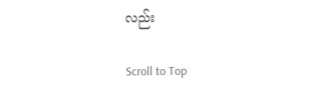လည်း

Scroll to Top